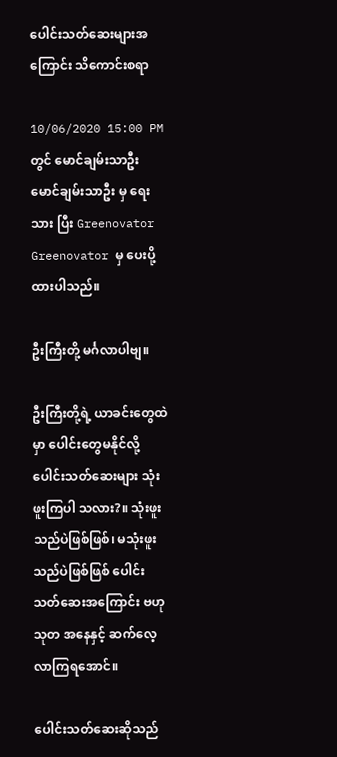ပေါင်းသတ်ဆေးများအကြောင်း သိကောင်းစရာ

10/06/2020 15:00 PM တွင် မောင်ချမ်းသာဦး မောင်ချမ်းသာဦး မှ ရေးသား ပြီး Greenovator Greenovator မှ ပေးပို့ထားပါသည်။

ဦးကြီးတို့ မင်္ဂလာပါဗျ။

ဦးကြီးတို့ရဲ့ ယာခင်းတွေထဲမှာ ပေါင်းတွေမနိုင်လို့ ပေါင်းသတ်ဆေးများ သုံးဖူးကြပါ သလား?။ သုံးဖူးသည်ပဲဖြစ်ဖြစ်၊ မသုံးဖူးသည်ပဲဖြစ်ဖြစ် ပေါင်းသတ်ဆေးအကြောင်း ဗဟုသုတ အနေနှင့် ဆက်လေ့လာကြရအောင်။

ပေါင်းသတ်ဆေးဆိုသည်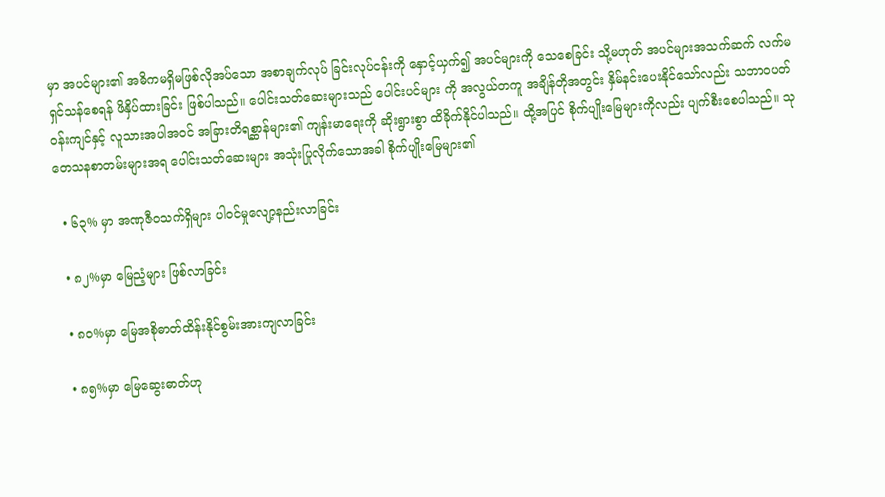မှာ အပင်များ၏ အဓိကမရှိမဖြစ်လိုအပ်သော အစာချက်လုပ် ခြင်းလုပ်ငန်းကို နှောင့်ယှက်၍ အပင်များကို သေစေခြင်း သို့မဟုတ် အပင်များအသက်ဆက် လက်မရှင်သန်စေရန် ဖိနှိပ်ထားခြင်း ဖြစ်ပါသည်။ ပေါင်းသတ်ဆေးများသည် ပေါင်းပင်များ ကို အလွယ်တကူ အချိန်တိုအတွင်း နှိမ်နင်းပေးနိုင်သော်လည်း သဘာဝပတ်ဝန်းကျင်နှင့် လူသားအပါအဝင် အခြားတိရစ္ဆာန်များ၏ ကျန်းမာရေးကို ဆိုးရွားစွာ ထိခိုက်နိုင်ပါသည်။ ထို့အပြင် စိုက်ပျိုးမြေများကိုလည်း ပျက်စီးစေပါသည်။ သုတေသနစာတမ်းများအရ ပေါင်းသတ်ဆေးများ အသုံးပြုလိုက်သောအခါ စိုက်ပျိုးမြေများ၏

  • ၆၃% မှာ အဏုဇီဝသက်ရှိများ ပါဝင်မှုလျော့နည်းလာခြင်း

  • ၈၂%မှာ မြေညံ့များ ဖြစ်လာခြင်း

  • ၈၀%မှာ မြေအစိုဓာတ်ထိန်းနိုင်စွမ်းအားကျလာခြင်း

  • ၈၅%မှာ မြေဆွေးဓာတ်ဟု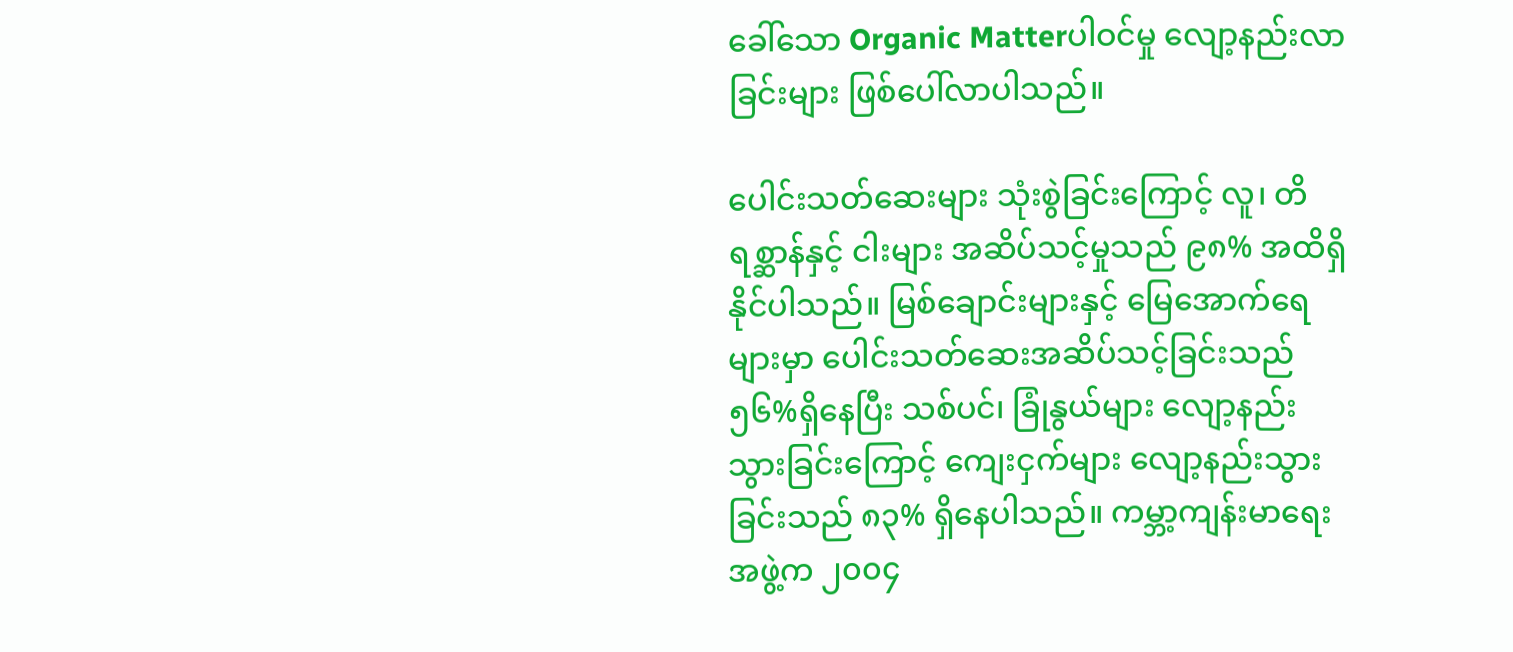ခေါ်သော Organic Matterပါဝင်မှု လျော့နည်းလာခြင်းများ ဖြစ်ပေါ်လာပါသည်။

ပေါင်းသတ်ဆေးများ သုံးစွဲခြင်းကြောင့် လူ၊ တိရစ္ဆာန်နှင့် ငါးများ အဆိပ်သင့်မှုသည် ၉၈% အထိရှိနိုင်ပါသည်။ မြစ်ချောင်းများနှင့် မြေအောက်ရေများမှာ ပေါင်းသတ်ဆေးအဆိပ်သင့်ခြင်းသည် ၅၆%ရှိနေပြီး သစ်ပင်၊ ခြုံနွယ်များ လျော့နည်းသွားခြင်းကြောင့် ကျေးငှက်များ လျော့နည်းသွားခြင်းသည် ၈၃% ရှိနေပါသည်။ ကမ္ဘာ့ကျန်းမာရေးအဖွဲ့က ၂၀၀၄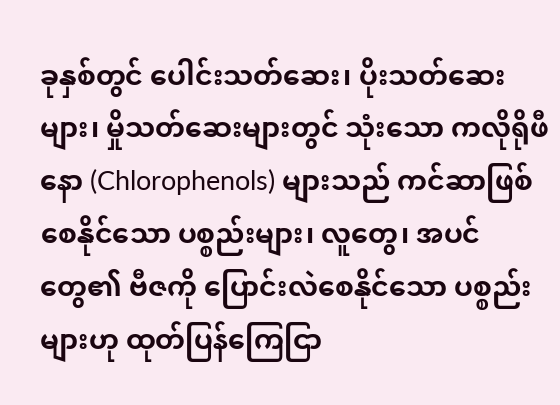ခုနှစ်တွင် ပေါင်းသတ်ဆေး၊ ပိုးသတ်ဆေးများ၊ မှိုသတ်ဆေးများတွင် သုံးသော ကလိုရိုဖီနော (Chlorophenols) များသည် ကင်ဆာဖြစ်စေနိုင်သော ပစ္စည်းများ၊ လူတွေ၊ အပင်တွေ၏ ဗီဇကို ပြောင်းလဲစေနိုင်သော ပစ္စည်းများဟု ထုတ်ပြန်ကြေငြာ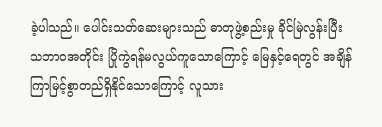ခဲ့ပါသည်။ ပေါင်းသတ်ဆေးများသည် ဓာတုဖွဲ့စည်းမှု ခိုင်မြဲလွန်းပြီး သဘာဝအတိုင်း ပြိုကွဲရန်မလွယ်ကူသောကြောင့် မြေနှင့်ရေတွင် အချိန်ကြာမြင့်စွာတည်ရှိနိုင်သောကြောင့် လူသား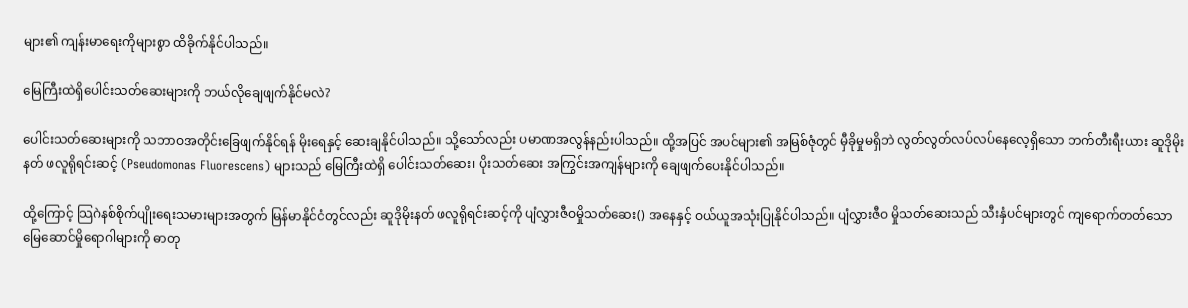များ၏ ကျန်းမာရေးကိုများစွာ ထိခိုက်နိုင်ပါသည်။

မြေကြီးထဲရှိပေါင်းသတ်ဆေးများကို ဘယ်လိုချေဖျက်နိုင်မလဲ?

ပေါင်းသတ်ဆေးများကို သဘာဝအတိုင်းခြေဖျက်နိုင်ရန် မိုးရေနှင့် ဆေးချနိုင်ပါသည်။ သို့သော်လည်း ပမာဏအလွန်နည်းပါသည်။ ထို့အပြင် အပင်များ၏ အမြစ်ဇုံတွင် မှီခိုမှုမရှိဘဲ လွတ်လွတ်လပ်လပ်နေလေ့ရှိသော ဘက်တီးရီးယား ဆူဒိုမိုးနတ် ဖလူရိုရင်းဆင့် (Pseudomonas Fluorescens) များသည် မြေကြီးထဲရှိ ပေါင်းသတ်ဆေး၊ ပိုးသတ်ဆေး အကြွင်းအကျန်များကို ချေဖျက်ပေးနိုင်ပါသည်။

ထို့ကြောင့် သြဂဲနစ်စိုက်ပျိုးရေးသမားများအတွက် မြန်မာနိုင်ငံတွင်လည်း ဆူဒိုမိုးနတ် ဖလူရိုရင်းဆင့်ကို ပျံလွှားဇီဝမှိုသတ်ဆေး() အနေနှင့် ဝယ်ယူအသုံးပြုနိုင်ပါသည်။ ပျံလွှားဇီဝ မှိုသတ်ဆေးသည် သီးနှံပင်များတွင် ကျရောက်တတ်သော မြေဆောင်မှိုရောဂါများကို ဓာတု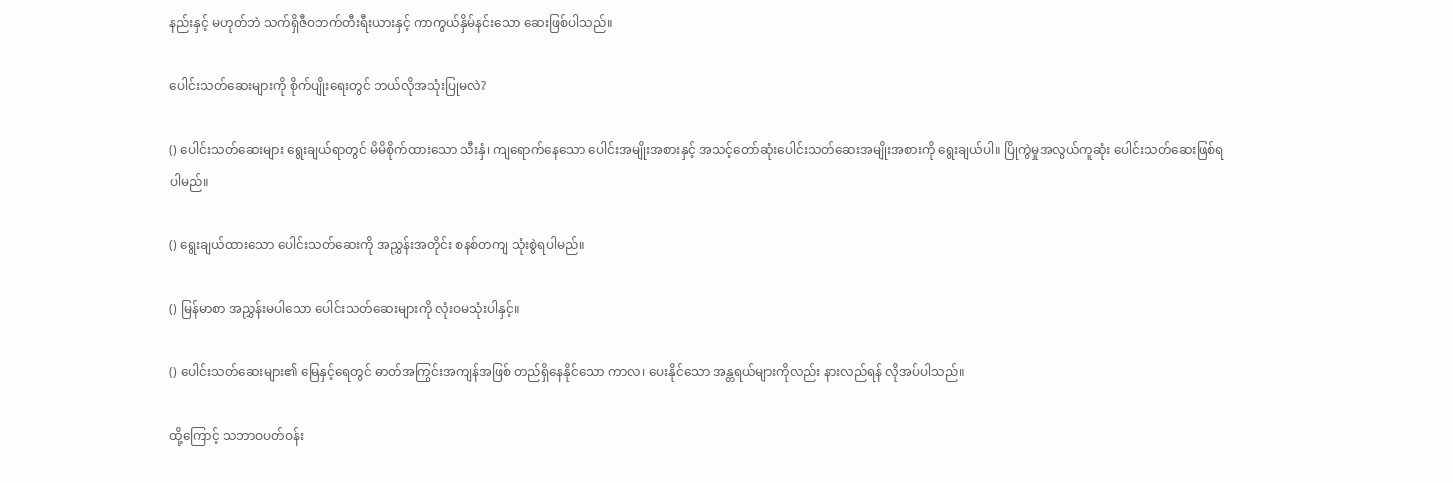နည်းနှင့် မဟုတ်ဘဲ သက်ရှိဇီဝဘက်တီးရီးယားနှင့် ကာကွယ်နှိမ်နင်းသော ဆေးဖြစ်ပါသည်။

ပေါင်းသတ်ဆေးများကို စိုက်ပျိုးရေးတွင် ဘယ်လိုအသုံးပြုမလဲ?

() ပေါင်းသတ်ဆေးများ ရွေးချယ်ရာတွင် မိမိစိုက်ထားသော သီးနှံ၊ ကျရောက်နေသော ပေါင်းအမျိုးအစားနှင့် အသင့်တော်ဆုံးပေါင်းသတ်ဆေးအမျိုးအစားကို ရွေးချယ်ပါ။ ပြိုကွဲမှုအလွယ်ကူဆုံး ပေါင်းသတ်ဆေးဖြစ်ရပါမည်။

() ရွေးချယ်ထားသော ပေါင်းသတ်ဆေးကို အညွှန်းအတိုင်း စနစ်တကျ သုံးစွဲရပါမည်။

() မြန်မာစာ အညွှန်းမပါသော ပေါင်းသတ်ဆေးများကို လုံးဝမသုံးပါနှင့်။

() ပေါင်းသတ်ဆေးများ၏ မြေနှင့်ရေတွင် ဓာတ်အကြွင်းအကျန်အဖြစ် တည်ရှိနေနိုင်သော ကာလ၊ ပေးနိုင်သော အန္တရယ်များကိုလည်း နားလည်ရန် လိုအပ်ပါသည်။

ထို့ကြောင့် သဘာဝပတ်ဝန်း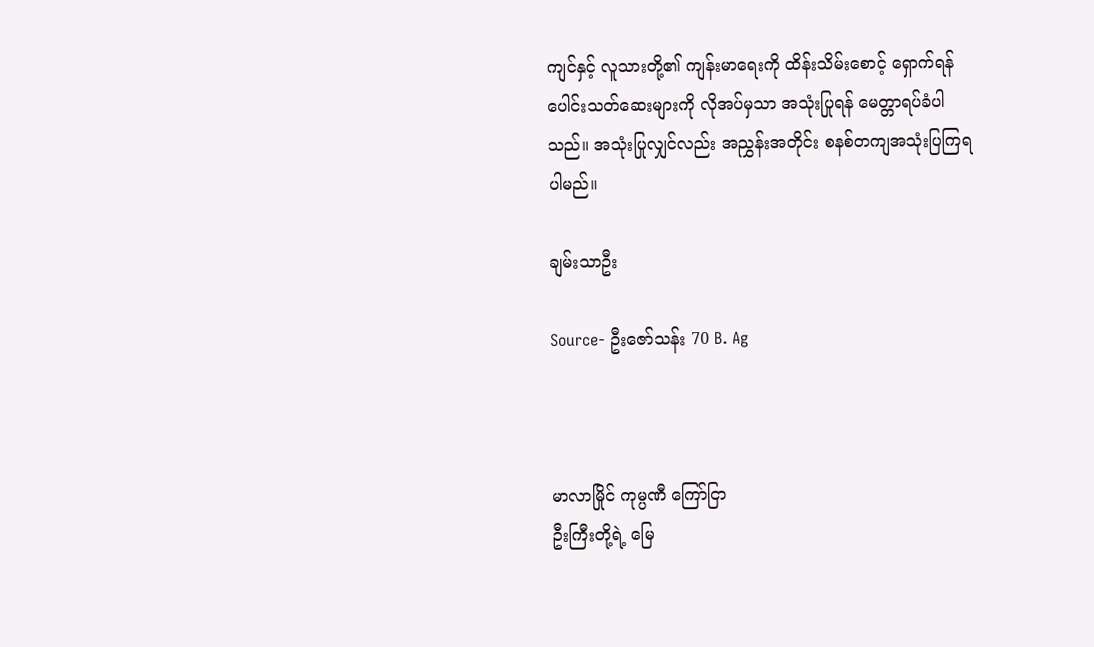ကျင်နှင့် လူသားတို့၏ ကျန်းမာရေးကို ထိန်းသိမ်းစောင့် ရှောက်ရန် ပေါင်းသတ်ဆေးများကို လိုအပ်မှသာ အသုံးပြုရန် မေတ္တာရပ်ခံပါသည်။ အသုံးပြုလျှင်လည်း အညွှန်းအတိုင်း စနစ်တကျအသုံးပြကြရပါမည်။

ချမ်းသာဦး

Source- ဦးဇော်သန်း 70 B. Ag



မာလာမြိုင် ကုမ္ပဏီ ကြော်ငြာ
ဦးကြီးတို့ရဲ့ မြေ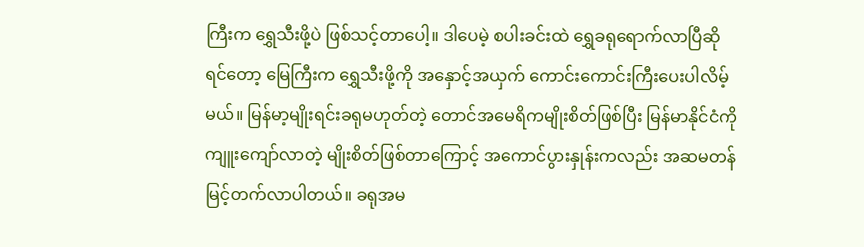ကြီးက ရွှေသီးဖို့ပဲ ဖြစ်သင့်တာပေါ့။ ဒါပေမဲ့ စပါးခင်းထဲ ရွှေခရုရောက်လာပြီဆိုရင်တော့ မြေကြီးက ရွှေသီးဖို့ကို အနှောင့်အယှက် ကောင်းကောင်းကြီးပေးပါလိမ့်မယ်။ မြန်မာ့မျိုးရင်းခရုမဟုတ်တဲ့ တောင်အမေရိကမျိုးစိတ်ဖြစ်ပြီး မြန်မာနိုင်ငံကို ကျူးကျော်လာတဲ့ မျိုးစိတ်ဖြစ်တာကြောင့် အကောင်ပွားနှုန်းကလည်း အဆမတန် မြင့်တက်လာပါတယ်။ ခရုအမ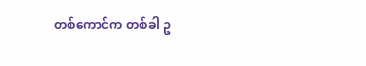တစ်ကောင်က တစ်ခါ ဥ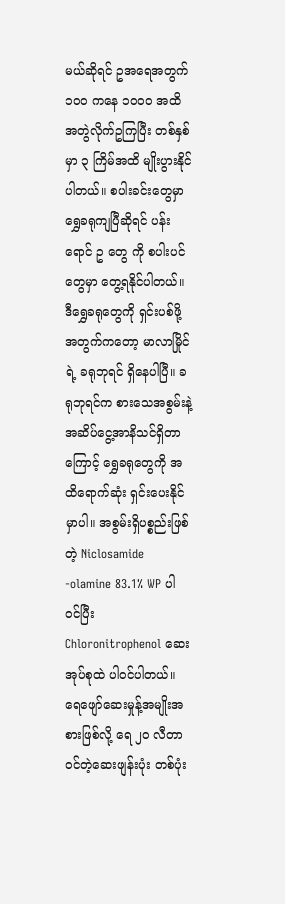မယ်ဆိုရင် ဥအရေအတွက် ၁၀၀ ကနေ ၁၀၀၀ အထိ အတွဲလိုက်ဥကြပြီး တစ်နှစ်မှာ ၃ ကြိမ်အထိ မျိုးပွားနိုင်ပါတယ်။ စပါးခင်းတွေမှာ ရွှေခရုကျပြီဆိုရင် ပန်းရောင် ဥ တွေ ကို စပါးပင်တွေမှာ တွေ့ရနိုင်ပါတယ်။ ဒီရွှေခရုတွေကို ရှင်းပစ်ဖို့အတွက်ကတော့ မာလာမြိုင်ရဲ့ ခရုဘုရင် ရှိနေပါပြီ။ ခရုဘုရင်က စားသေအစွမ်းနဲ့ အဆိပ်ငွေ့အာနိသင်ရှိတာကြောင့် ရွှေခရုတွေကို အထိရောက်ဆုံး ရှင်းပေးနိုင်မှာပါ။ အစွမ်းရှိပစ္စည်းဖြစ်တဲ့ Niclosamide -olamine 83.1% WP ပါဝင်ပြီး Chloronitrophenol ဆေးအုပ်စုထဲ ပါဝင်ပါတယ်။ ရေဖျော်ဆေးမှုန့်အမျိုးအစားဖြစ်လို့ ရေ ၂၀ လီတာဝင်တဲ့ဆေးဖျန်းပုံး တစ်ပုံး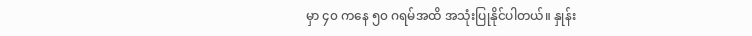မှာ ၄၀ ကနေ ၅၀ ဂရမ်အထိ အသုံးပြုနိုင်ပါတယ်။ နှုန်း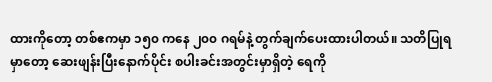ထားကိုတော့ တစ်ဧကမှာ ၁၅၀ ကနေ ၂၀၀ ဂရမ်နဲ့ တွက်ချက်ပေးထားပါတယ်။ သတိပြုရမှာတော့ ဆေးဖျန်းပြီးနောက်ပိုင်း စပါးခင်းအတွင်းမှာရှိတဲ့ ရေကို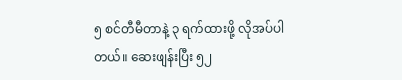၅ စင်တီမီတာနဲ့ ၃ ရက်ထားဖို့ လိုအပ်ပါတယ်။ ဆေးဖျန်းပြီး ၅၂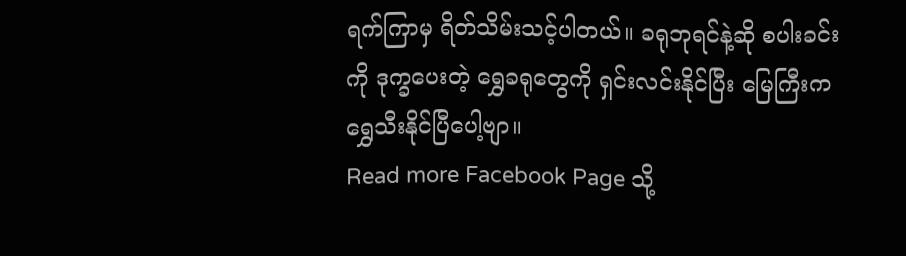ရက်ကြာမှ ရိတ်သိမ်းသင့်ပါတယ်။ ခရုဘုရင်နဲ့ဆို စပါးခင်းကို ဒုက္ခပေးတဲ့ ရွှေခရုတွေကို ရှင်းလင်းနိုင်ပြီး မြေကြီးက ရွှေသီးနိုင်ပြီပေါ့ဗျာ။
Read more Facebook Page သို့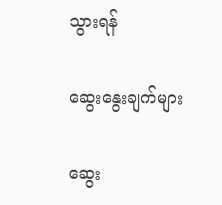သွားရန်

ဆွေးနွေးချက်များ

ဆွေး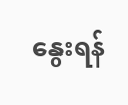နွေးရန်